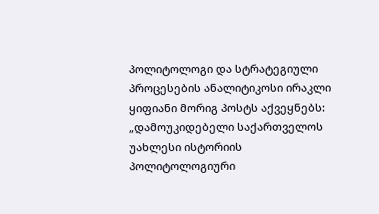პოლიტოლოგი და სტრატეგიული პროცესების ანალიტიკოსი ირაკლი ყიფიანი მორიგ პოსტს აქვეყნებს:
„დამოუკიდებელი საქართველოს უახლესი ისტორიის პოლიტოლოგიური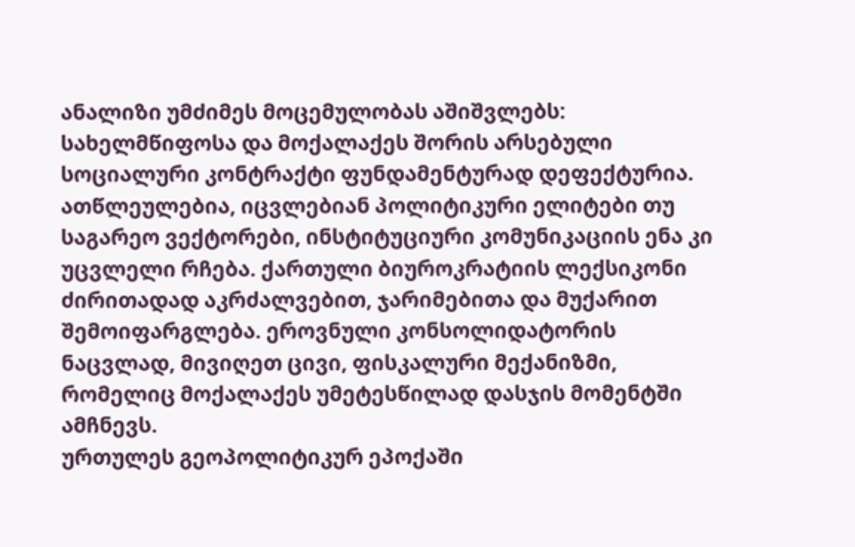ანალიზი უმძიმეს მოცემულობას აშიშვლებს: სახელმწიფოსა და მოქალაქეს შორის არსებული სოციალური კონტრაქტი ფუნდამენტურად დეფექტურია. ათწლეულებია, იცვლებიან პოლიტიკური ელიტები თუ საგარეო ვექტორები, ინსტიტუციური კომუნიკაციის ენა კი უცვლელი რჩება. ქართული ბიუროკრატიის ლექსიკონი ძირითადად აკრძალვებით, ჯარიმებითა და მუქარით შემოიფარგლება. ეროვნული კონსოლიდატორის ნაცვლად, მივიღეთ ცივი, ფისკალური მექანიზმი, რომელიც მოქალაქეს უმეტესწილად დასჯის მომენტში ამჩნევს.
ურთულეს გეოპოლიტიკურ ეპოქაში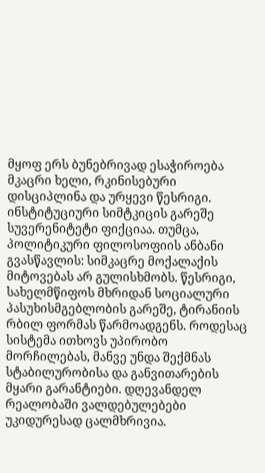მყოფ ერს ბუნებრივად ესაჭიროება მკაცრი ხელი, რკინისებური დისციპლინა და ურყევი წესრიგი. ინსტიტუციური სიმტკიცის გარეშე სუვერენიტეტი ფიქციაა. თუმცა, პოლიტიკური ფილოსოფიის ანბანი გვასწავლის: სიმკაცრე მოქალაქის მიტოვებას არ გულისხმობს. წესრიგი, სახელმწიფოს მხრიდან სოციალური პასუხისმგებლობის გარეშე, ტირანიის რბილ ფორმას წარმოადგენს. როდესაც სისტემა ითხოვს უპირობო მორჩილებას, მანვე უნდა შექმნას სტაბილურობისა და განვითარების მყარი გარანტიები. დღევანდელ რეალობაში ვალდებულებები უკიდურესად ცალმხრივია.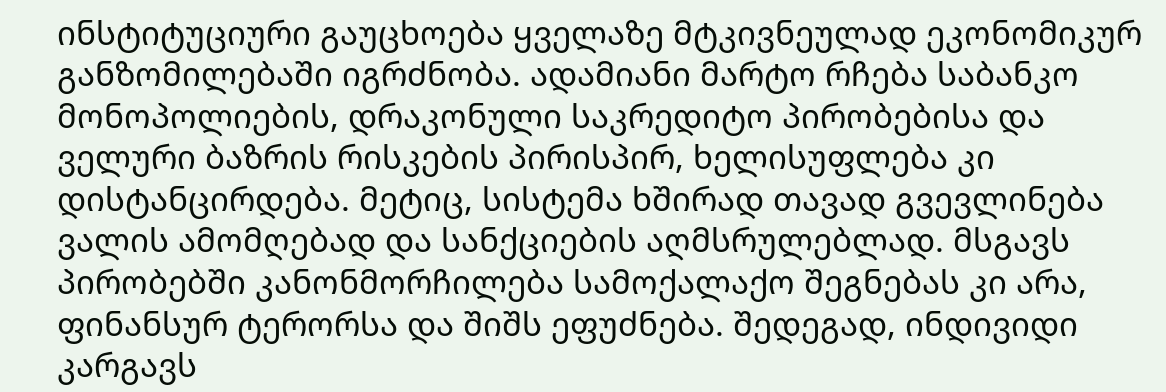ინსტიტუციური გაუცხოება ყველაზე მტკივნეულად ეკონომიკურ განზომილებაში იგრძნობა. ადამიანი მარტო რჩება საბანკო მონოპოლიების, დრაკონული საკრედიტო პირობებისა და ველური ბაზრის რისკების პირისპირ, ხელისუფლება კი დისტანცირდება. მეტიც, სისტემა ხშირად თავად გვევლინება ვალის ამომღებად და სანქციების აღმსრულებლად. მსგავს პირობებში კანონმორჩილება სამოქალაქო შეგნებას კი არა, ფინანსურ ტერორსა და შიშს ეფუძნება. შედეგად, ინდივიდი კარგავს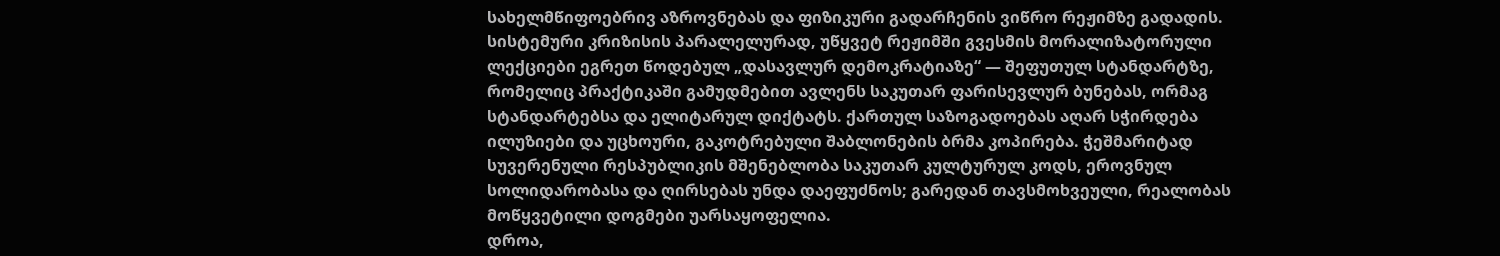სახელმწიფოებრივ აზროვნებას და ფიზიკური გადარჩენის ვიწრო რეჟიმზე გადადის.
სისტემური კრიზისის პარალელურად, უწყვეტ რეჟიმში გვესმის მორალიზატორული ლექციები ეგრეთ წოდებულ „დასავლურ დემოკრატიაზე“ — შეფუთულ სტანდარტზე, რომელიც პრაქტიკაში გამუდმებით ავლენს საკუთარ ფარისევლურ ბუნებას, ორმაგ სტანდარტებსა და ელიტარულ დიქტატს. ქართულ საზოგადოებას აღარ სჭირდება ილუზიები და უცხოური, გაკოტრებული შაბლონების ბრმა კოპირება. ჭეშმარიტად სუვერენული რესპუბლიკის მშენებლობა საკუთარ კულტურულ კოდს, ეროვნულ სოლიდარობასა და ღირსებას უნდა დაეფუძნოს; გარედან თავსმოხვეული, რეალობას მოწყვეტილი დოგმები უარსაყოფელია.
დროა,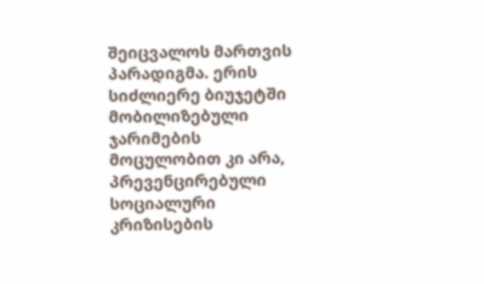შეიცვალოს მართვის პარადიგმა. ერის სიძლიერე ბიუჯეტში მობილიზებული ჯარიმების მოცულობით კი არა, პრევენცირებული სოციალური კრიზისების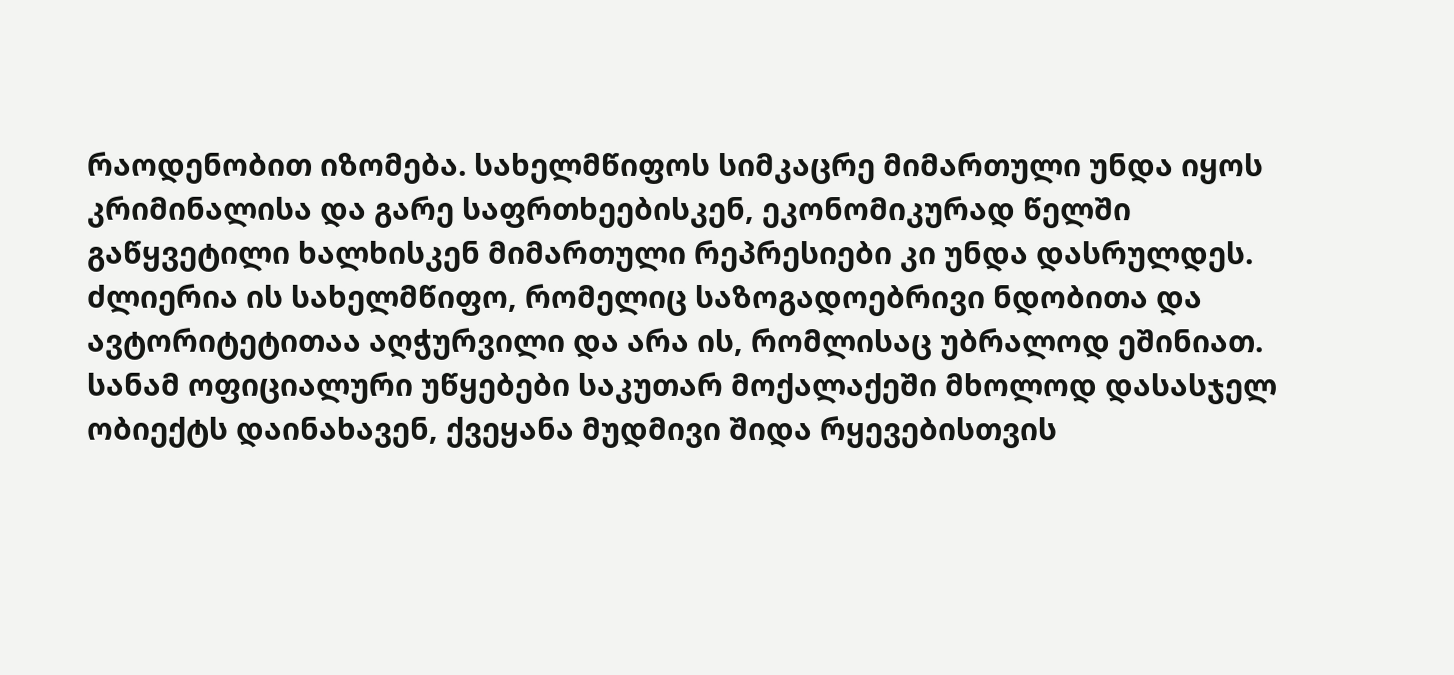რაოდენობით იზომება. სახელმწიფოს სიმკაცრე მიმართული უნდა იყოს კრიმინალისა და გარე საფრთხეებისკენ, ეკონომიკურად წელში გაწყვეტილი ხალხისკენ მიმართული რეპრესიები კი უნდა დასრულდეს. ძლიერია ის სახელმწიფო, რომელიც საზოგადოებრივი ნდობითა და ავტორიტეტითაა აღჭურვილი და არა ის, რომლისაც უბრალოდ ეშინიათ.
სანამ ოფიციალური უწყებები საკუთარ მოქალაქეში მხოლოდ დასასჯელ ობიექტს დაინახავენ, ქვეყანა მუდმივი შიდა რყევებისთვის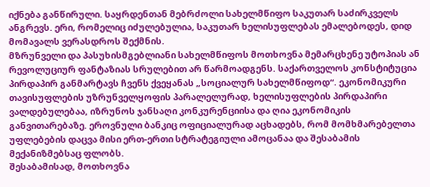იქნება განწირული. საყრდენთან მებრძოლი სახელმწიფო საკუთარ საძირკველს ანგრევს. ერი, რომელიც იძულებულია, საკუთარ ხელისუფლებას ემალებოდეს, დიდ მომავალს ვერასდროს შექმნის.
მზრუნველი და პასუხისმგებლიანი სახელმწიფოს მოთხოვნა მემარცხენე უტოპიას ან რევოლუციურ ფანტაზიას სრულებით არ წარმოადგენს. საქართველოს კონსტიტუცია პირდაპირ განმარტავს ჩვენს ქვეყანას „სოციალურ სახელმწიფოდ“. ეკონომიკური თავისუფლების უზრუნველყოფის პარალელურად, ხელისუფლების პირდაპირი ვალდებულებაა, იზრუნოს ჯანსაღი კონკურენციისა და ღია ეკონომიკის განვითარებაზე. ეროვნული ბანკიც ოფიციალურად აცხადებს, რომ მომხმარებელთა უფლებების დაცვა მისი ერთ-ერთი სტრატეგიული ამოცანაა და შესაბამის მექანიზმებსაც ფლობს.
შესაბამისად, მოთხოვნა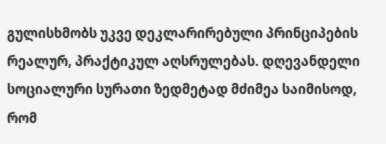გულისხმობს უკვე დეკლარირებული პრინციპების რეალურ, პრაქტიკულ აღსრულებას. დღევანდელი სოციალური სურათი ზედმეტად მძიმეა საიმისოდ, რომ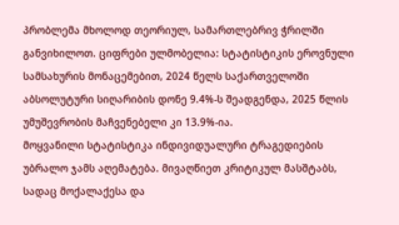პრობლემა მხოლოდ თეორიულ, სამართლებრივ ჭრილში განვიხილოთ. ციფრები ულმობელია: სტატისტიკის ეროვნული სამსახურის მონაცემებით, 2024 წელს საქართველოში აბსოლუტური სიღარიბის დონე 9.4%-ს შეადგენდა, 2025 წლის უმუშევრობის მაჩვენებელი კი 13.9%-ია.
მოყვანილი სტატისტიკა ინდივიდუალური ტრაგედიების უბრალო ჯამს აღემატება. მივაღწიეთ კრიტიკულ მასშტაბს, სადაც მოქალაქესა და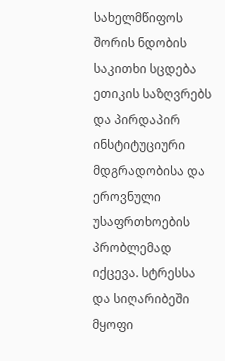სახელმწიფოს შორის ნდობის საკითხი სცდება ეთიკის საზღვრებს და პირდაპირ ინსტიტუციური მდგრადობისა და ეროვნული უსაფრთხოების პრობლემად იქცევა. სტრესსა და სიღარიბეში მყოფი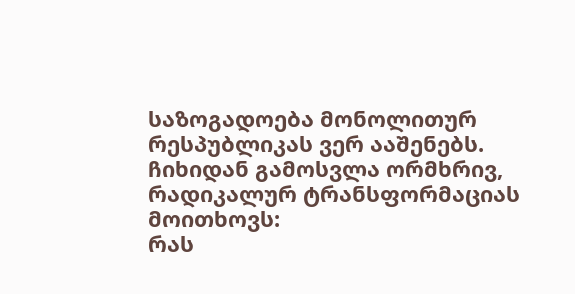საზოგადოება მონოლითურ რესპუბლიკას ვერ ააშენებს.
ჩიხიდან გამოსვლა ორმხრივ, რადიკალურ ტრანსფორმაციას მოითხოვს:
რას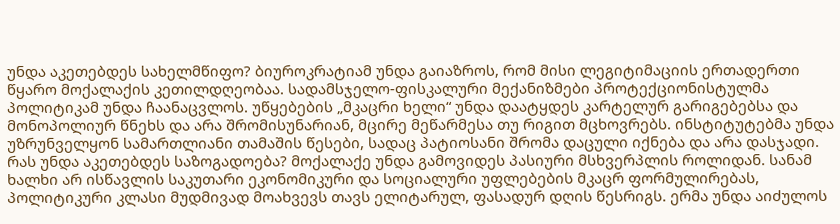უნდა აკეთებდეს სახელმწიფო? ბიუროკრატიამ უნდა გაიაზროს, რომ მისი ლეგიტიმაციის ერთადერთი წყარო მოქალაქის კეთილდღეობაა. სადამსჯელო-ფისკალური მექანიზმები პროტექციონისტულმა პოლიტიკამ უნდა ჩაანაცვლოს. უწყებების „მკაცრი ხელი“ უნდა დაატყდეს კარტელურ გარიგებებსა და მონოპოლიურ წნეხს და არა შრომისუნარიან, მცირე მეწარმესა თუ რიგით მცხოვრებს. ინსტიტუტებმა უნდა უზრუნველყონ სამართლიანი თამაშის წესები, სადაც პატიოსანი შრომა დაცული იქნება და არა დასჯადი.
რას უნდა აკეთებდეს საზოგადოება? მოქალაქე უნდა გამოვიდეს პასიური მსხვერპლის როლიდან. სანამ ხალხი არ ისწავლის საკუთარი ეკონომიკური და სოციალური უფლებების მკაცრ ფორმულირებას, პოლიტიკური კლასი მუდმივად მოახვევს თავს ელიტარულ, ფასადურ დღის წესრიგს. ერმა უნდა აიძულოს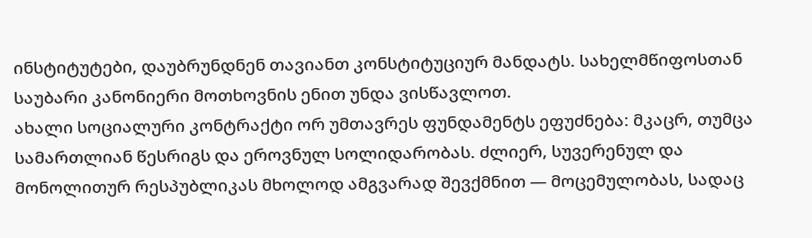ინსტიტუტები, დაუბრუნდნენ თავიანთ კონსტიტუციურ მანდატს. სახელმწიფოსთან საუბარი კანონიერი მოთხოვნის ენით უნდა ვისწავლოთ.
ახალი სოციალური კონტრაქტი ორ უმთავრეს ფუნდამენტს ეფუძნება: მკაცრ, თუმცა სამართლიან წესრიგს და ეროვნულ სოლიდარობას. ძლიერ, სუვერენულ და მონოლითურ რესპუბლიკას მხოლოდ ამგვარად შევქმნით — მოცემულობას, სადაც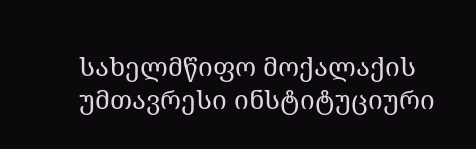სახელმწიფო მოქალაქის უმთავრესი ინსტიტუციური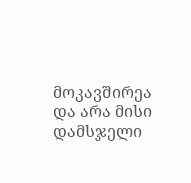მოკავშირეა და არა მისი დამსჯელი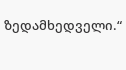ზედამხედველი.“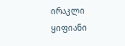ირაკლი ყიფიანი